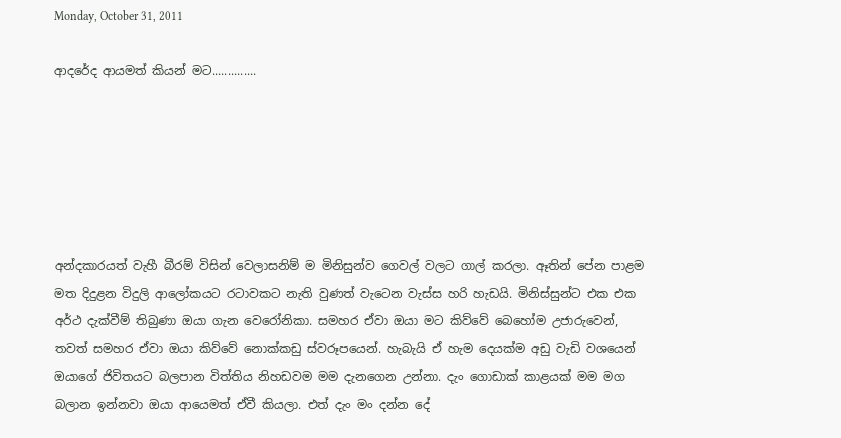Monday, October 31, 2011

ආදරේද ආයමත් කියන් මට..............






අන්දකාරයත් වැහී බීරම් විසින් වෙලාසනිම් ම මිනිසුන්ව ගෙවල් වලට ගාල් කරලා. ඈතින් පේන පාළම මත දිදුළන විදුලි ආලෝකයට රටාවකට නැති වුණත් වැටෙන වැස්ස හරි හැඩයි. මිනිස්සුන්ට එක එක අර්ථ දැක්වීම් තිබුණා ඔයා ගැන වෙරෝනිකා. සමහර ඒවා ඔයා මට කිව්වේ බෙහෝම උජාරුවෙන්, තවත් සමහර ඒවා ඔයා කිව්වේ නොක්කඩු ස්වරූපයෙන්. හැබැයි ඒ හැම දෙයක්ම අඩු වැඩි වශයෙන් ඔයාගේ ජිවිතයට බලපාන විත්තිය නිහඩවම මම දැනගෙන උන්නා. දැං ගොඩාක් කාළයක් මම මග බලාන ඉන්නවා ඔයා ආයෙමත් ඒවී කියලා. එත් දැං මං දන්න දේ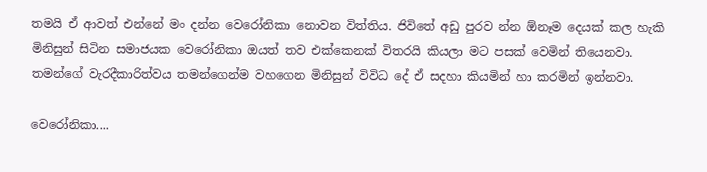තමයි ඒ ආවත් එන්නේ මං දන්න වෙරෝනිකා නොවන විත්තිය. ජිවිතේ අඩු පුරව න්න ඕනෑම දෙයක් කල හැකි මිනිසුන් සිටින සමාජයක වෙරෝනිකා ඔයත් තව එක්කෙනක් විතරයි කියලා මට පසක් වෙමින් තියෙනවා. තමන්ගේ වැරදීකාරිත්වය තමන්ගෙන්ම වහගෙන මිනිසුන් විවිධ දේ ඒ සදහා කියමින් හා කරමින් ඉන්නවා.

වෙරෝනිකා....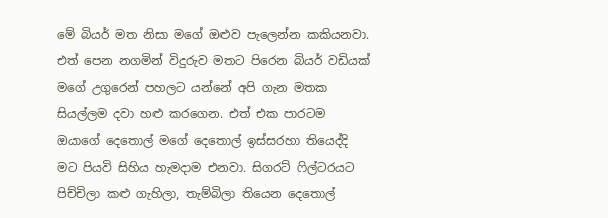මේ බියර් මත නිසා මගේ ඔළුව පැලෙන්න කකියනවා. එත් පෙන නගමින් විදුරුව මතට පිරෙන බියර් වඩියක් මගේ උගුරෙන් පහලට යන්නේ අපි ගැන මතක සියල්ලම දවා හළු කරගෙන. එත් එක පාරටම ඔයාගේ දෙතොල් මගේ දෙතොල් ඉස්සරහා තියෙද්දි මට පියවි සිහිය හැමදාම එනවා. සිගරට් ෆිල්ටරයට පිච්චිලා කළු ගැහිලා, තැම්බිලා තියෙන දෙතොල්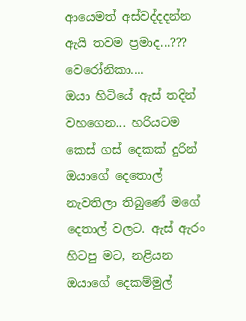ආයෙමත් අස්වද්දදන්න ඇයි තවම ප්‍රමාද...???
වෙරෝනිකා....
ඔයා හිටියේ ඇස් තදින් වහගෙන... හරියටම කෙස් ගස් දෙකක් දුරින් ඔයාගේ දෙතොල් නැවතිලා තිබුණේ මගේ දෙතාල් වලට. ඇස් ඇරං හිටපු මට, නළියන ඔයාගේ දෙකම්මුල්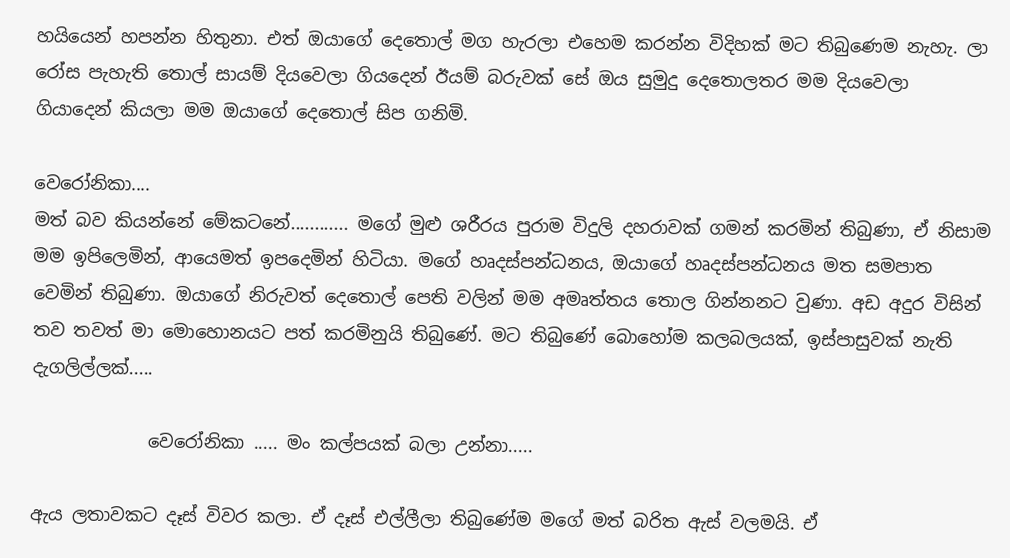හයියෙන් හපන්න හිතුනා. එත් ඔයාගේ දෙතොල් මග හැරලා එහෙම කරන්න විදිහක් මට තිබුණෙම නැහැ. ලා රෝස පැහැති තොල් සායම් දියවෙලා ගියදෙන් ඊයම් බරුවක් සේ ඔය සුමුදු දෙතොලතර මම දියවෙලා ගියාදෙන් කියලා මම ඔයාගේ දෙතොල් සිප ගනිමි.

වෙරෝනිකා....
මත් බව කියන්නේ මේකටනේ............ මගේ මුළු ශරීරය පුරාම විදුලි දහරාවක් ගමන් කරමින් තිබුණා, ඒ නිසාම මම ඉපිලෙමින්, ආයෙමත් ඉපදෙමින් හිටියා. මගේ හෘදස්පන්ධනය, ඔයාගේ හෘදස්පන්ධනය මත සමපාත වෙමින් තිබුණා. ඔයාගේ නිරුවත් දෙතොල් පෙති වලින් මම අමෘත්තය තොල ගින්නනට වුණා. අඩ අදුර විසින් තව තවත් මා මොහොනයට පත් කරමිනුයි තිබුණේ. මට තිබුණේ බොහෝම කලබලයක්, ඉස්පාසුවක් නැති දැගලිල්ලක්.....

             වෙරෝනිකා ..... මං කල්පයක් බලා උන්නා.....

ඇය ලතාවකට දෑස් විවර කලා. ඒ දෑස් එල්ලීලා තිබුණේම මගේ මත් බරිත ඇස් වලමයි. ඒ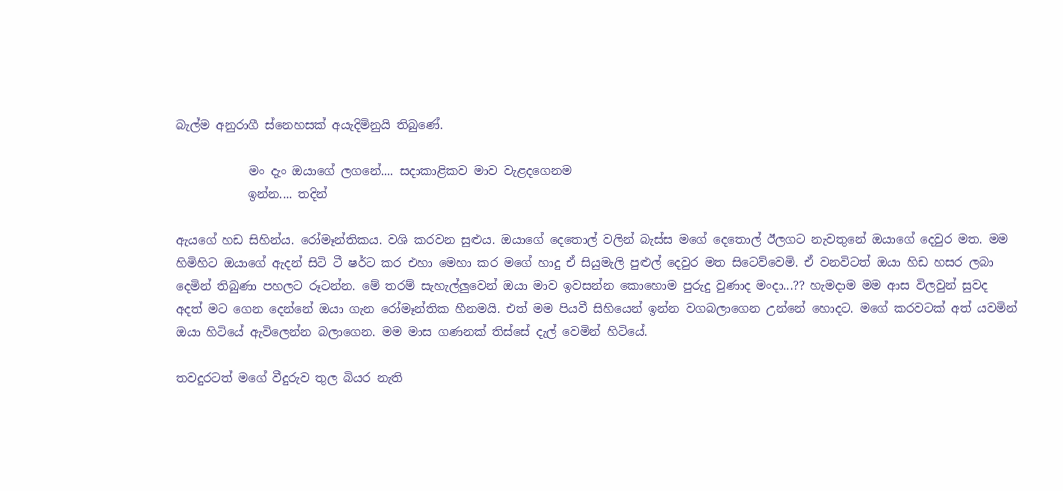බැල්ම අනුරාගී ස්නෙහසක් අයැදිමිනුයි තිබුණේ.

            මං දැං ඔයාගේ ලගනේ.... සදාකාළිකව මාව වැළදගෙනම
            ඉන්න.... තදින්

ඇයගේ හඩ සිහින්ය. රෝමෑන්තිකය. වශි කරවන සුළුය. ඔයාගේ දෙතොල් වලින් බැස්ස මගේ දෙතොල් ඊලගට නැවතුනේ ඔයාගේ දෙවුර මත. මම හිමිහිට ඔයාගේ ඇදන් සිටි ටී ෂර්ට කර එහා මෙහා කර මගේ හාදු ඒ සියුමැලි පුළුල් දෙවුර මත සිටෙව්වෙමි. ඒ වනවිටත් ඔයා හිඩ හසර ලබා දෙමින් තිබුණා පහලට රූටන්න. මේ තරම් සැහැල්ලුවෙන් ඔයා මාව ඉවසන්න කොහොම පුරුදු වුණාද මංදා...?? හැමදාම මම ආස විලවුන් සුවද අදත් මට ගෙන දෙන්නේ ඔයා ගැන රෝමෑන්තික හීනමයි. එත් මම පියවී සිහියෙන් ඉන්න වගබලාගෙන උන්නේ හොදට. මගේ කරවටක් අත් යවමින් ඔයා හිටියේ ඇවිලෙන්න බලාගෙන. මම මාස ගණනක් තිස්සේ දැල් වෙමින් හිටියේ.

තවදුරටත් මගේ වීදුරුව තුල බියර නැති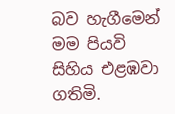බව හැගීමෙන් මම පියවි සිහිය එළඹවා ගතිමි.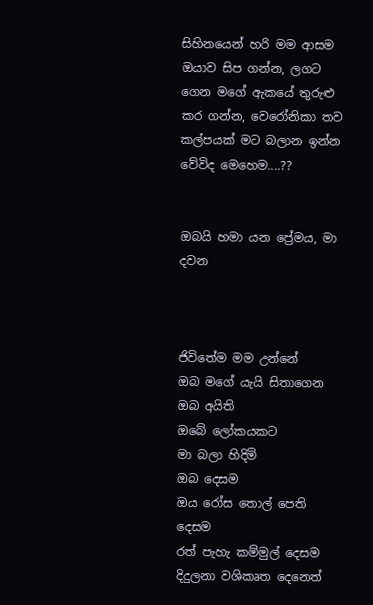සිහිනයෙන් හරි මම ආසම ඔයාව සිප ගන්න, ලගට ගෙන මගේ ඇකයේ තුරුළු කර ගන්න, වෙරෝනිකා තව කල්පයක් මට බලාන ඉන්න වේවිද මෙහෙම....??


ඔබයි හමා යන ප්‍රේමය, මා දවන



ජිවිතේම මම උන්නේ
ඔබ මගේ යැයි සිතාගෙන
ඔබ අයිති
ඔබේ ලෝකයකට
මා බලා හිදිමි
ඔබ දෙසම
ඔය රෝස තොල් පෙති දෙසම
රත් පැහැ කම්මුල් දෙසම
දිදුලනා වශිකෘත දෙනෙත්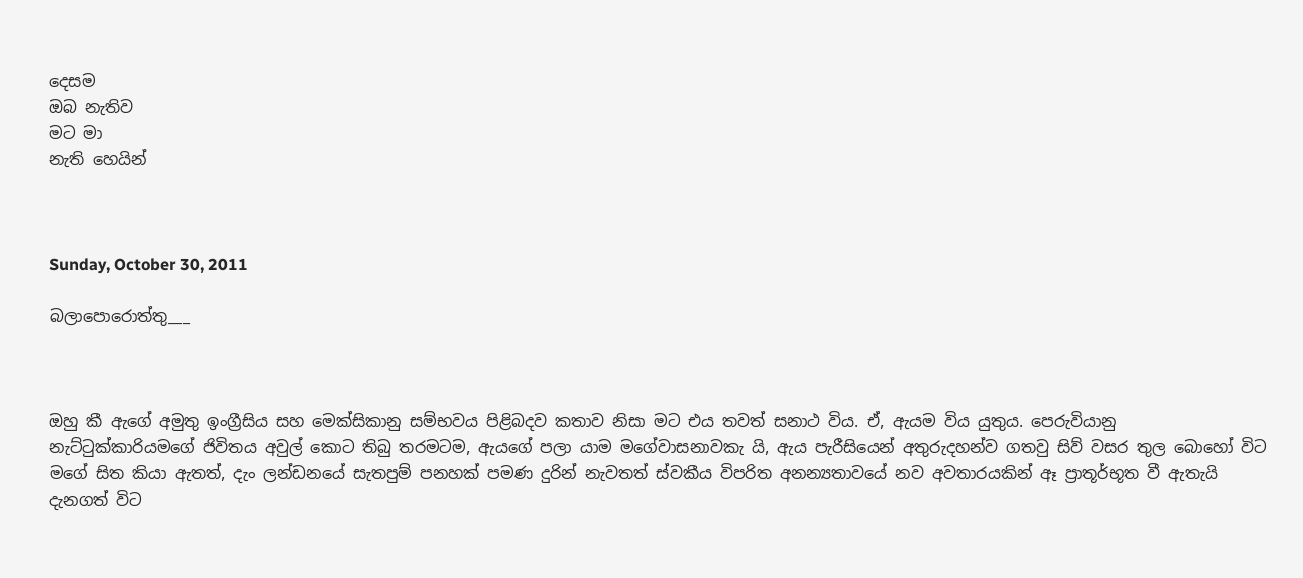දෙසම
ඔබ නැතිව
මට මා
නැති හෙයින්



Sunday, October 30, 2011

බලාපොරොත්තු___



ඔහු කී ඇගේ අමුතු ඉංග්‍රීසිය සහ මෙක්සිකානු සම්භවය පිළිබදව කතාව නිසා මට එය තවත් සනාථ විය. ඒ, ඇයම විය යුතුය. පෙරුවියානු නැට්ටුක්කාරියමගේ ජිවිතය අවුල් කොට තිබු තරමටම, ඇයගේ පලා යාම මගේවාසනාවකැ යි, ඇය පැරීසියෙන් අතුරුදහන්ව ගතවු සිව් වසර තුල බොහෝ විට මගේ සිත කියා ඇතත්, දැං ලන්ඩනයේ සැතපුම් පනහක් පමණ දුරින් නැවතත් ස්වකීය විපරිත අනන්‍යතාවයේ නව අවතාරයකින් ඈ ප්‍රාතූර්භූත වී ඇතැයි දැනගත් විට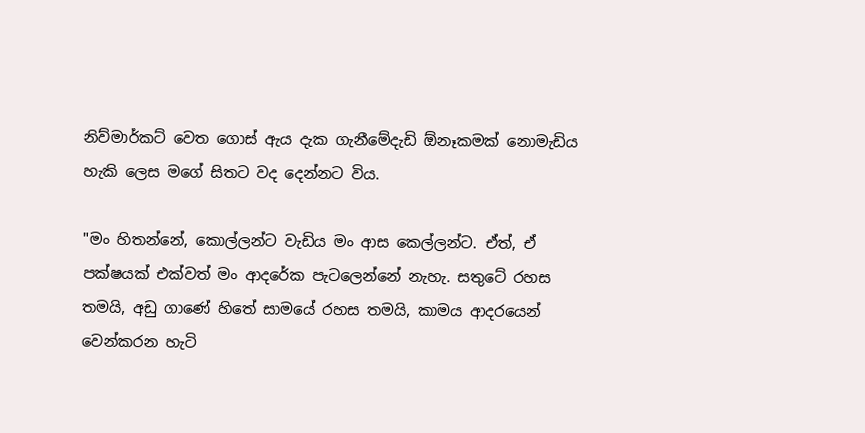නිව්මාර්කට් වෙත ගොස් ඇය දැක ගැනීමේදැඩි ඕනෑකමක් නොමැඩිය හැකි ලෙස මගේ සිතට වද දෙන්නට විය.

"මං හිතන්නේ, කොල්ලන්ට වැඩිය මං ආස කෙල්ලන්ට. ඒත්, ඒ පක්ෂයක් එක්වත් මං ආදරේක පැටලෙන්නේ නැහැ. සතුටේ රහස තමයි, අඩු ගාණේ හිතේ සාමයේ රහස තමයි, කාමය ආදරයෙන් වෙන්කරන හැටි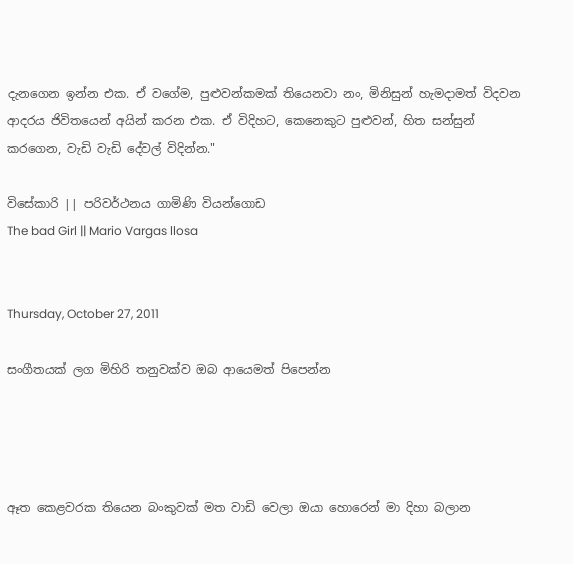දැනගෙන ඉන්න එක. ඒ වගේම, පුළුවන්කමක් තියෙනවා නං, මිනිසුන් හැමදාමත් විදවන ආදරය ජිවිතයෙන් අයින් කරන එක. ඒ විදිහට, කෙනෙකුට පුළුවන්, හිත සන්සුන් කරගෙන, වැඩි වැඩි දේවල් විදින්න."

විසේකාරි || පරිවර්ථනය ගාමිණි වියන්ගොඩ
The bad Girl || Mario Vargas llosa


Thursday, October 27, 2011

සංගීතයක් ලග මිහිරි තනුවක්ව ඔබ ආයෙමත් පිපෙන්න




ඈත කෙළවරක තියෙන බංකුවක් මත වාඩි වෙලා ඔයා හොරෙන් මා දිහා බලාන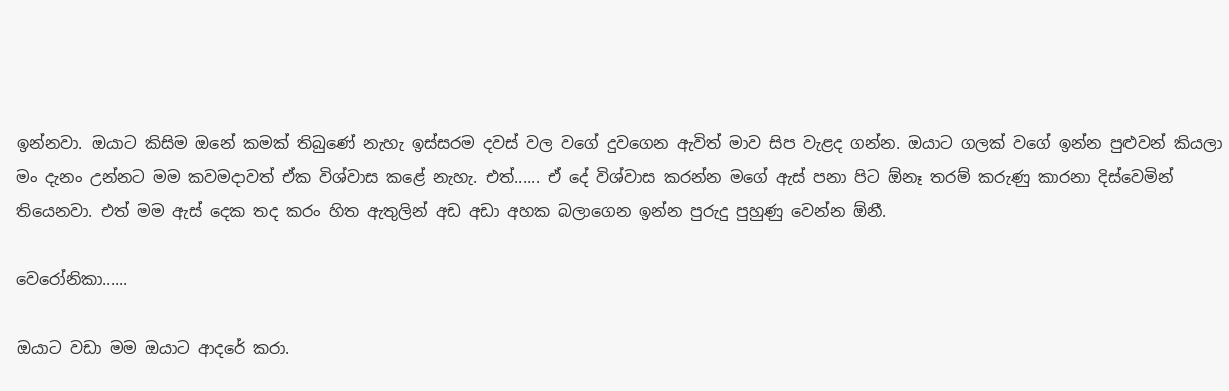ඉන්නවා. ඔයාට කිසිම ඔනේ කමක් තිබුණේ නැහැ ඉස්සරම දවස් වල වගේ දුවගෙන ඇවිත් මාව සිප වැළද ගන්න. ඔයාට ගලක් වගේ ඉන්න පුළුවන් කියලා මං දැනං උන්නට මම කවමදාවත් ඒක විශ්වාස කළේ නැහැ. එත්...... ඒ දේ විශ්වාස කරන්න මගේ ඇස් පනා පිට ඕනෑ තරම් කරුණු කාරනා දිස්වෙමින් තියෙනවා. එත් මම ඇස් දෙක තද කරං හිත ඇතුලින් අඩ අඩා අහක බලාගෙන ඉන්න පුරුදු පුහුණු වෙන්න ඕනී.

වෙරෝනිකා......

ඔයාට වඩා මම ඔයාට ආදරේ කරා.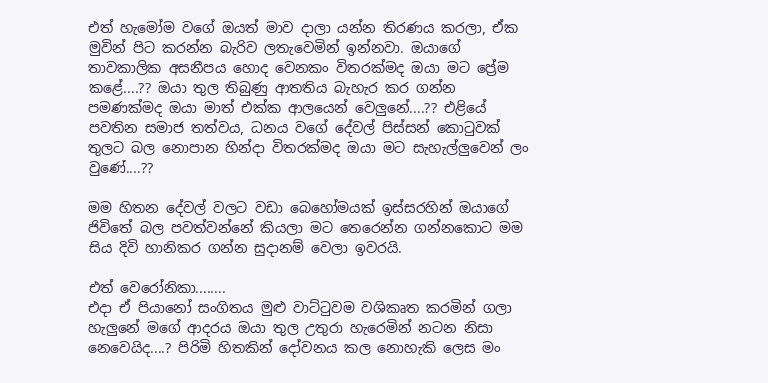එත් හැමෝම වගේ ඔයත් මාව දාලා යන්න තිරණය කරලා, ඒක මුවින් පිට කරන්න බැරිව ලතැවෙමින් ඉන්නවා. ඔයාගේ තාවකාලික අසනීපය හොද වෙනකං විතරක්මද ඔයා මට ප්‍රේම කළේ....?? ඔයා තුල තිබුණු ආතතිය බැහැර කර ගන්න පමණක්මද ඔයා මාත් එක්ක ආලයෙන් වෙලුනේ....?? එළියේ පවතින සමාජ තත්වය, ධනය වගේ දේවල් පිස්සන් කොටුවක් තුලට බල නොපාන හින්දා විතරක්මද ඔයා මට සැහැල්ලුවෙන් ලං වුණේ....??

මම හිතන දේවල් වලට වඩා බෙහෝමයක් ඉස්සරහින් ඔයාගේ ජිවිතේ බල පවත්වන්නේ කියලා මට තෙරෙන්න ගන්නකොට මම සිය දිවි හානිකර ගන්න සුදානම් වෙලා ඉවරයි.

එත් වෙරෝනිකා........
එදා ඒ පියානෝ සංගිතය මුළු වාට්ටුවම වශිකෘත කරමින් ගලා හැලුනේ මගේ ආදරය ඔයා තුල උතුරා හැරෙමින් නටන නිසා නෙවෙයිද....? පිරිමි හිතකින් දෝවනය කල නොහැකි ලෙස මං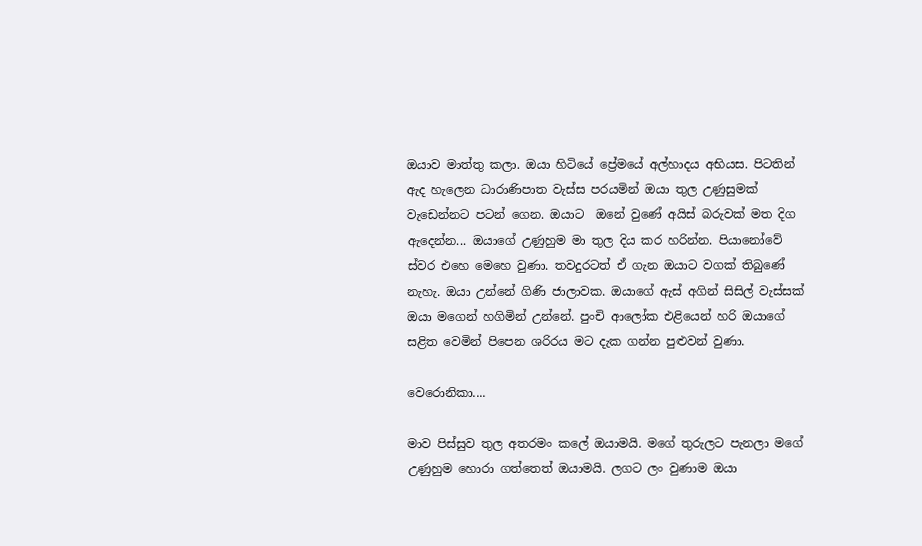ඔයාව මාත්තු කලා. ඔයා හිටියේ ප්‍රේමයේ අල්හාදය අභියස. පිටතින් ඇද හැලෙන ධාරාණිපාත වැස්ස පරයමින් ඔයා තුල උණුසුමක් වැඩෙන්නට පටන් ගෙන. ඔයාට  ඔනේ වුණේ අයිස් බරුවක් මත දිග ඇදෙන්න... ඔයාගේ උණුහුම මා තුල දිය කර හරින්න. පියානෝවේ ස්වර එහෙ මෙහෙ වුණා. තවදුරටත් ඒ ගැන ඔයාට වගක් තිබුණේ නැහැ. ඔයා උන්නේ ගිණි ජාලාවක. ඔයාගේ ඇස් අගින් සිසිල් වැස්සක් ඔයා මගෙන් හගිමින් උන්නේ. පුංචි ආලෝක එළියෙන් හරි ඔයාගේ සළිත වෙමින් පිපෙන ශරිරය මට දැක ගන්න පුළුවන් වුණා.

වෙරොනිකා....

මාව පිස්සුව තුල අතරමං කලේ ඔයාමයි. මගේ තුරුලට පැනලා මගේ උණුහුම හොරා ගත්තෙත් ඔයාමයි. ලගට ලං වුණාම ඔයා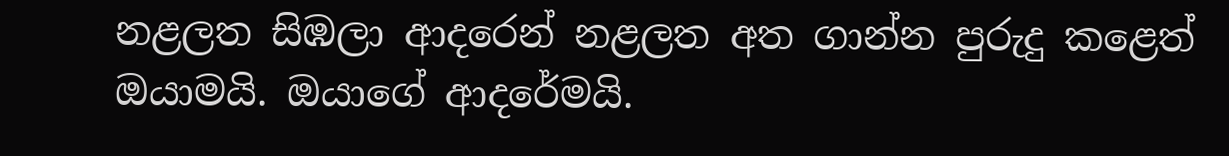නළලත සිඹලා ආදරෙන් නළලත අත ගාන්න පුරුදු කළෙත් ඔයාමයි. ඔයාගේ ආදරේමයි.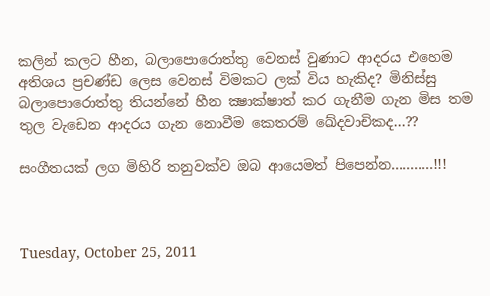ක‍ලින් කලට හීන, බලාපොරොත්තු වෙනස් වුණාට ආදරය එහෙම අතිශය ප්‍රචණ්ඩ ලෙස වෙනස් විමකට ලක් විය හැකිද? මිනිස්සු බලාපොරොත්තු තියන්නේ හීන ක්‍ෂාක්ෂාත් කර ගැනීම ගැන මිස තම තුල වැඩෙන ආදරය ගැන නොවීම කෙතරම් ඛේදවාචිකද...??

සංගීතයක් ලග මිහිරි තනුවක්ව ඔබ ආයෙමත් පිපෙන්න...........!!!



Tuesday, October 25, 2011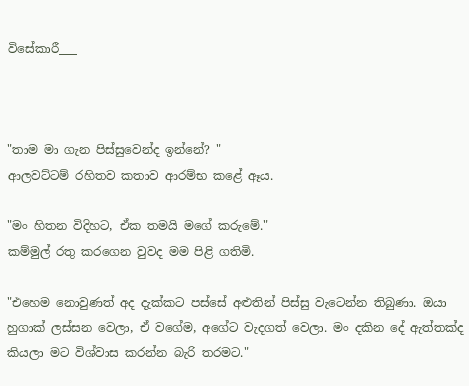විසේකාරී___



"තාම මා ගැන පිස්සුවෙන්ද ඉන්නේ? "
ආලවට්ටම් රහිතව කතාව ආරම්භ කළේ ඈය.

"මං හිතන විදිහට, ඒක තමයි මගේ කරුමේ."
කම්මුල් රතු කරගෙන වුවද මම පිළි ගතිමි.

"එහෙම නොවුණත් අද දැක්කට පස්සේ අළුතින් පිස්සු වැටෙන්න තිබුණා. ඔයා හුගාක් ලස්සන වෙලා, ඒ වගේම, අගේට වැදගත් වෙලා. මං දකින දේ ඇත්තක්ද කියලා මට විශ්වාස කරන්න බැරි තරමට."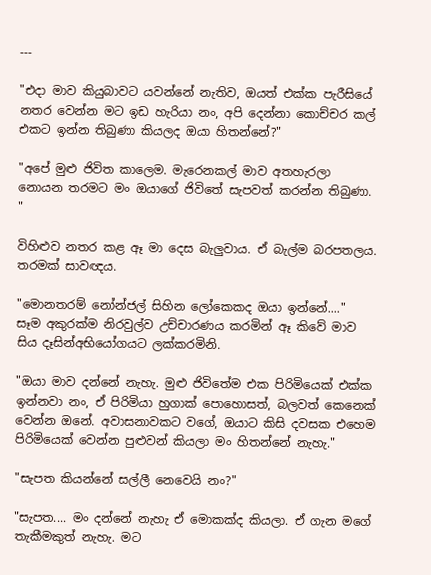---

"එදා මාව කියුබාවට යවන්නේ නැතිව, ඔයත් එක්ක පැරීසියේ නතර වෙන්න මට ඉඩ හැරියා නං, අපි දෙන්නා කොච්චර කල් එකට ඉන්න තිබුණා කියලද ඔයා හිතන්නේ?"

"අපේ මුළු ජිවිත කාලෙම. මැරෙනකල් මාව අතහැරලා නොයන තරමට මං ඔයාගේ ජිවිතේ සැපවත් කරන්න තිබුණා. "

විහිළුව නතර කළ ඈ මා දෙස බැලුවාය. ඒ බැල්ම බරපතලය. තරමක් සාවඥය.

"මොනතරම් නෝන්ජල් සිහින ලෝකෙකද ඔයා ඉන්නේ...."
සෑම අකුරක්ම නිරවුල්ව උච්චාරණය කරමින් ඈ කිවේ මාව සිය දෑසින්අභියෝගයට ලක්කරමිනි.

"ඔයා මාව දන්නේ නැහැ. මුළු ජිවිතේම එක පිරිමියෙක් එක්ක ඉන්නවා නං, ඒ පිරිමියා හුගාක් පොහොසත්, බලවත් කෙනෙක් වෙන්න ඔනේ. අවාසනාවකට වගේ, ඔයාට කිසි දවසක එහෙම පිරිමියෙක් වෙන්න පුළුවන් කියලා මං හිතන්නේ නැහැ."

"සැපත කියන්නේ සල්ලී නෙවෙයි නං?"

"සැපත.... මං දන්නේ නැහැ ඒ මොකක්ද කියලා. ඒ ගැන මගේ තැකීමකුත් නැහැ. මට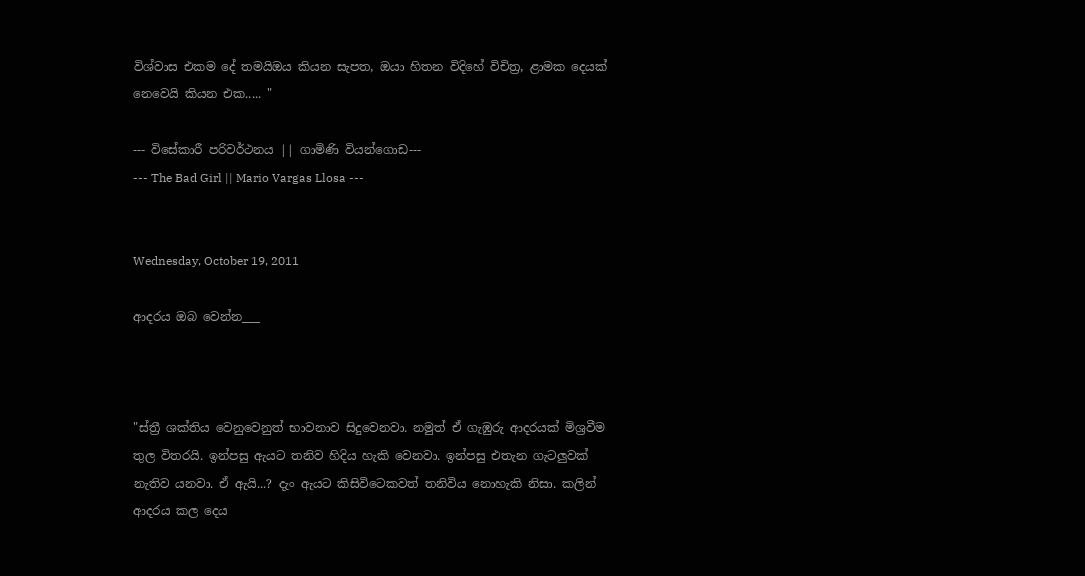විශ්වාස එකම දේ තමයිඔය කියන සැපත, ඔයා හිතන විදිහේ විචිත්‍ර, ළාමක දෙයක් නෙවෙයි කියන එක..... "

--- විසේකාරී පරිවර්ථනය || ගාමිණි වියන්ගොඩ---
--- The Bad Girl || Mario Vargas Llosa ---


Wednesday, October 19, 2011

ආදරය ඔබ වෙන්න___



"ස්ත්‍රී ශක්තිය වෙනුවෙනුත් භාවනාව සිදුවෙනවා. නමුත් ඒ ගැඹුරු ආදරයක් මිශ්‍රවීම තුල විතරයි. ඉන්පසු ඇයට තනිව හිදිය හැකි වෙනවා. ඉන්පසු එතැන ගැටලුවක් නැතිව යනවා. ඒ ඇයි...? දැං ඇයට කිසිවිටෙකවත් තනිවිය නොහැකි නිසා. කලින් ආදරය කල දෙය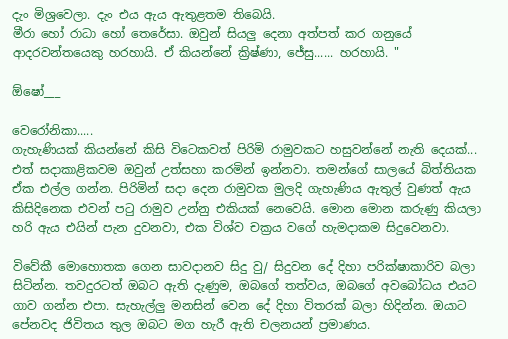දැං මිශ්‍රවෙලා. දැං එය ඇය ඇතුළතම තිබෙයි.
මීරා හෝ රාධා හෝ තෙරේසා. ඔවුන් සියලු දෙනා අත්පත් කර ගනුයේ ආදරවන්තයෙකු හරහායි. ඒ කියන්නේ ක්‍රිෂ්ණා, ජේසු...... හරහායි. "

ඕෂෝ___

වෙරෝනිකා.....
ගැහැණියක් කියන්නේ කිසි විටෙකවත් පිරිමි රාමුවකට හසුවන්නේ නැති දෙයක්... එත් සදාකාළිකවම ඔවුන් උත්සහා කරමින් ඉන්නවා. තමන්ගේ සාලයේ බිත්තියක ඒක එල්ල ගන්න. පිරිමින් සදා දෙන රාමුවක මුලදි ගැහැණිය ඇතුල් වුණත් ඇය කිසිදිනෙක එවන් පටු රාමුව උන්නු එකියක් නෙවෙයි. මොන මොන කරුණු කියලා හරි ඇය එයින් පැන දුවනවා, එක විශ්ව චක්‍රය වගේ හැමදාකම සිදුවෙනවා.

විවේකී මොහොතක ගෙන සාවදානව සිදු වු/ සිදුවන දේ දිහා පරික්ෂාකාරිව බලා සිටින්න. තවදුරටත් ඔබට ඇති දැණුම, ඔබගේ තත්වය, ඔබගේ අවබෝධය එයට ගාව ගන්න එපා. සැහැල්ලු මනසින් වෙන දේ දිහා විතරක් බලා හිදින්න. ඔයාට පේනවද ජිවිතය තුල ඔබට මග හැරී ඇති චලනයන් ප්‍රමාණය.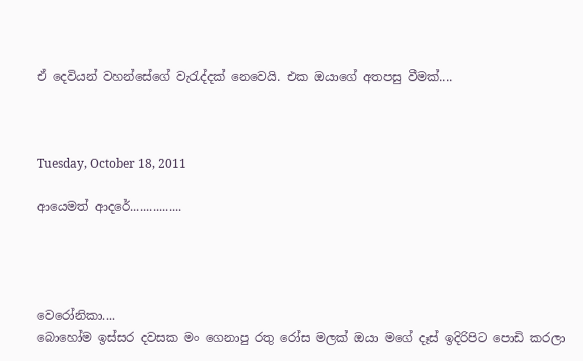ඒ දෙවියන් වහන්සේගේ වැරැද්දක් නෙවෙයි. එක ඔයාගේ අතපසු වීමක්....



Tuesday, October 18, 2011

ආයෙමත් ආදරේ................




වෙරෝනිකා....
බොහෝම ඉස්සර දවසක මං ගෙනාපු රතු රෝස මලක් ඔයා මගේ දෑස් ඉදිරිපිට පොඩි කරලා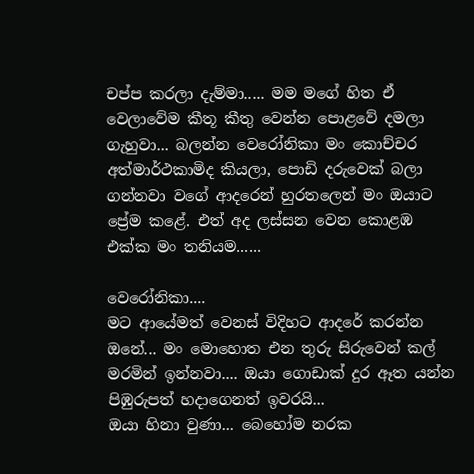චප්ප කරලා දැම්මා..... මම මගේ හිත ඒ වෙලාවේම කීතූ කීතු වෙන්න පොළවේ දමලා ගැහුවා... බලන්න වෙරෝනිකා මං කොච්චර අත්මාර්ථකාමිද කියලා, පොඩි දරුවෙක් බලා ගන්නවා වගේ ආදරෙන් හුරතලෙන් මං ඔයාට ප්‍රේම කළේ. එත් අද ලස්සන වෙන කොළඹ එක්ක මං තනියම......

වෙරෝනිකා....
මට ආයේමත් වෙනස් විදිහට ආදරේ කරන්න ඔනේ... මං මොහොත එන තුරු සිරුවෙන් කල් මරමින් ඉන්නවා.... ඔයා ගොඩාක් දුර ඈත යන්න පිඹුරුපත් හදාගෙනත් ඉවරයි...
ඔයා හිනා වුණා... බෙහෝම නරක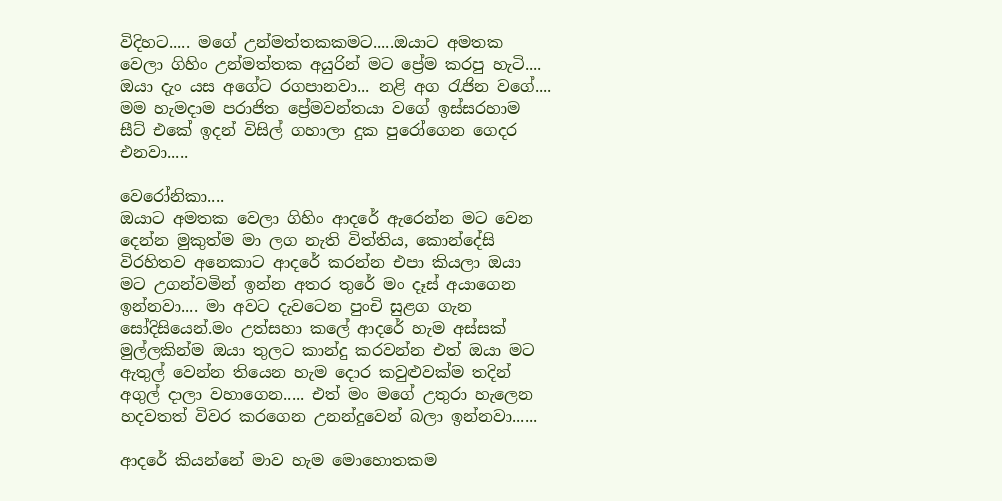විදිහට..... මගේ උන්මත්තකකමට.....ඔයාට අමතක වෙලා ගිහිං උන්මත්තක අයුරින් මට ප්‍රේම කරපු හැටි.... ඔයා දැං යස අගේට රගපානවා... නළි අග රැජින වගේ.... මම හැමදාම පරාජිත ප්‍රේමවන්තයා වගේ ඉස්සරහාම සීට් එකේ ඉදන් විසිල් ගහාලා දුක පුරෝගෙන ගෙදර එනවා.....

වෙරෝනිකා....
ඔයාට අමතක වෙලා ගිහිං ආදරේ ඇරෙන්න මට වෙන දෙන්න මුකුත්ම මා ලග නැති විත්තිය, කොන්දේසි විරහිතව අනෙකාට ආදරේ කරන්න එපා කියලා ඔයා මට උගන්වමින් ඉන්න අතර තුරේ මං දෑස් අයාගෙන ඉන්නවා.... මා අවට දැවටෙන පුංචි සුළග ගැන සෝදිසියෙන්.මං උත්සහා කලේ ආදරේ හැම අස්සක් මුල්ලකින්ම ඔයා තුලට කාන්දු කරවන්න එත් ඔයා මට ඇතුල් වෙන්න තියෙන හැම දොර කවුළුවක්ම තදින් අගුල් දාලා වහාගෙන..... එත් මං මගේ උතුරා හැලෙන හදවතත් විවර කරගෙන උනන්දුවෙන් බලා ඉන්නවා......

ආදරේ කියන්නේ මාව හැම මොහොතකම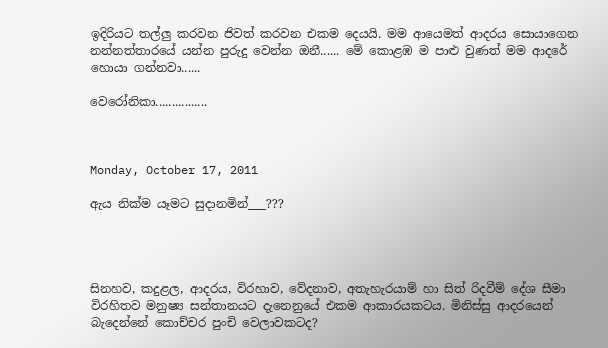ඉදිරියට තල්ලු කරවන ජිවත් කරවන එකම දෙයයි. මම ආයෙමත් ආදරය සොයාගෙන නන්නත්තාරයේ යන්න පුරුදු වෙන්න ඔනී...... මේ කොළඹ ම පාළු වුණත් මම ආදරේ හොයා ගන්නවා......

වෙරෝනිකා................



Monday, October 17, 2011

ඇය නික්ම යෑමට සුදානමින්___???




සිනහව, කදුළල, ආදරය, විරහාව, වේදනාව, අතැහැරයාම් හා සිත් රිදවීම් දේශ සීමා විරහිතව මනුෂ්‍ය සන්තානයට දැනෙනුයේ එකම ආකාරයකටය. මිනිස්සු ආදරයෙන් බැදෙන්නේ කොච්චර පුංචි වෙලාවකටද?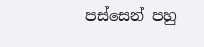පස්සෙන් පහු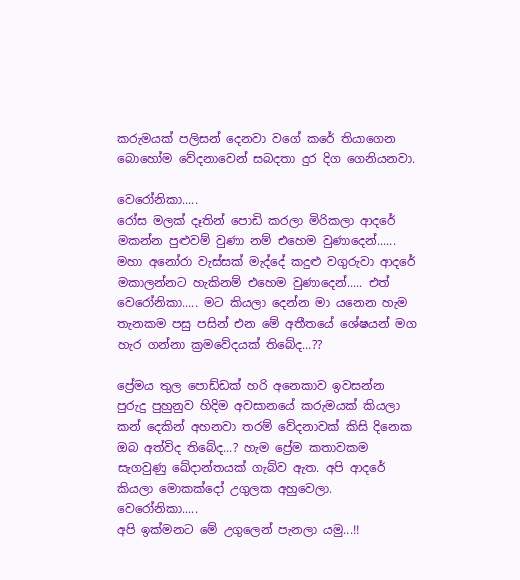කරුමයක් පලිසන් දෙනවා වගේ කරේ තියාගෙන බොහෝම වේදනාවෙන් සබදතා දුර දිග ගෙනියනවා.

වෙරෝනිකා.....
රෝස මලක් දෑතින් පොඩි කරලා මිරිකලා ආදරේ මකන්න පුළුවම් වුණා නම් එහෙම වුණාදෙන්...... මහා අනෝරා වැස්සක් මැද්දේ කදුළු වගුරුවා ආදරේ මකාලන්නට හැකිනම් එහෙම වුණාදෙන්..... එත් වෙරෝනිකා..... මට කියලා දෙන්න මා යනෙන හැම තැනකම පසු පසින් එන මේ අතීතයේ ශේෂයන් මග හැර ගන්නා ක්‍රමවේදයක් තිබේද...??

ප්‍රේමය තුල පොඩ්ඩක් හරි අනෙකාව ඉවසන්න පුරුදු පුහුනුව හිදිම අවසානයේ කරුමයක් කියලා කන් දෙකින් අහනවා තරම් වේදනාවක් කිසි දිනෙක ඔබ අත්විද තිබේද...? හැම ප්‍රේම කතාවකම සැගවුණු ඛේදාන්තයක් ගැබ්ව ඇත. අපි ආදරේ කියලා මොකක්දෝ උගුලක අහුවෙලා.
වෙරෝනිකා.....
අපි ඉක්මනට මේ උගුලෙන් පැනලා යමු...!!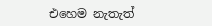එහෙම නැතැත්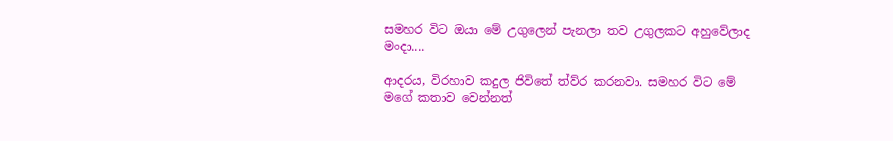සමහර විට ඔයා මේ උගුලෙන් පැනලා තව උගුලකට අහුවේලාද මංදා....

ආදරය, විරහාව කදුල ජිවිතේ ත්ව්ර කරනවා. සමහර විට මේ මගේ කතාව වෙන්නත්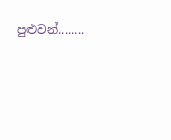පුළුවන්........